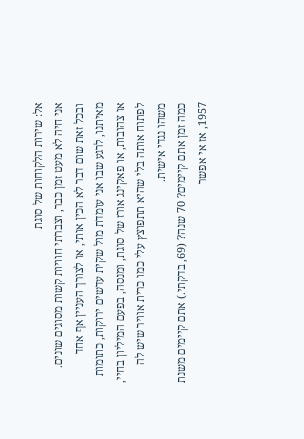אל: שירות הלקוחות של סוגת
אני חיה לא מעט זמן כבר, וצברתי חוויות קשות מסוגים שונים. ובכל זאת שום דבר לא הכין אותי, או לצורך העניין אף אחד מאיתנו, לרגע שבו אני עומדת מול שקית עדשים ירוקות, כתומות או צהובות, או פאקינג אורז של סוגת, ומנסה, בפעם המיליון בחיי, לפתוח אותה בלי שהיא תתפוצץ עלי כמו כרית אוויר שיש לה משהו נגדי אישית.
כמה זמן אתם קיימים? 70 שנה? (69, בדקתי.) אתם קיימים משנת 1957, אז אי אפשר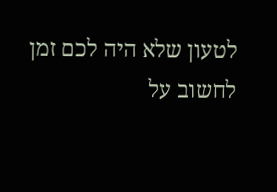לטעון שלא היה לכם זמן לחשוב על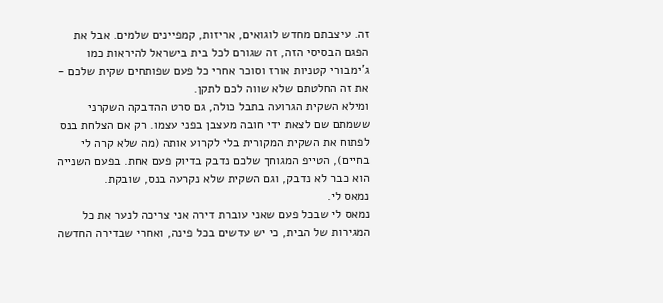זה. עיצבתם מחדש לוגואים, אריזות, קמפיינים שלמים. אבל את הפגם הבסיסי הזה, זה שגורם לכל בית בישראל להיראות כמו ג'ימבורי קטניות אורז וסוכר אחרי כל פעם שפותחים שקית שלכם - את זה החלטתם שלא שווה לכם לתקן.
ומילא השקית הגרועה בתבל כולה, גם סרט ההדבקה השקרני ששמתם שם לצאת ידי חובה מעצבן בפני עצמו. רק אם הצלחת בנס לפתוח את השקית המקורית בלי לקרוע אותה (מה שלא קרה לי בחיים), הטייפ המגוחך שלכם נדבק בדיוק פעם אחת. בפעם השנייה הוא כבר לא נדבק, וגם השקית שלא נקרעה בנס, שובקת.
נמאס לי.
נמאס לי שבכל פעם שאני עוברת דירה אני צריכה לנער את כל המגירות של הבית, כי יש עדשים בכל פינה, ואחרי שבדירה החדשה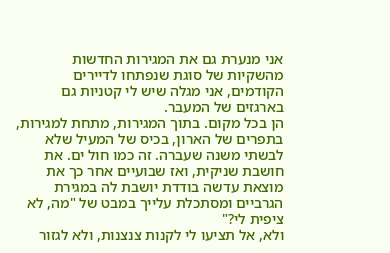אני מנערת גם את המגירות החדשות מהשקיות של סוגת שנפתחו לדיירים הקודמים, אני מגלה שיש לי קטניות גם בארגזים של המעבר.
הן בכל מקום. בתוך המגירות, מתחת למגירות, בתפרים של הארון, בכיס של המעיל שלא לבשתי משנה שעברה. זה כמו חול ים. את חושבת שניקית, ואז שבועיים אחר כך את מוצאת עדשה בודדת יושבת לה במגירת הגרביים ומסתכלת עלייך במבט של "מה, לא ציפית לי?"
ולא, אל תציעו לי לקנות צנצנות, ולא לגזור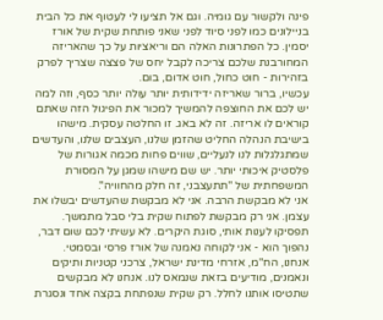פינה ולקשור עם גומיה. וגם אל תציעו לי לעטוף את כל הבית בניילונים כמו לפני סיוד לפני שאני פותחת שקית של אורז יסמין. כל הפתרונות האלה הם וריאציות על כך שהאריזה המחורבנת שלכם צריכה לקבל יחס של פצצה שצריך לפרק בזהירות - חוט כחול, חוט אדום, בום.
עכשיו, ברור שאריזה ידידותית יותר עולה יותר כסף, וזה למה יש לכם את החוצפה להמשיך למכור את הפיגול הזה שאתם קוראים לו אריזה. זה לא באג. זו החלטה עסקית. מישהו בישיבת הנהלה החליט שהזמן שלנו, העצבים שלנו, והעדשים שמתגלגלות לנו לנעליים, שווים פחות מכמה אגורות של פלסטיק איכותי יותר. יש שם מישהו שמגן על המסורת המשפחתית של "תתעצבני, זה חלק מהחוויה".
אני לא מבקשת הרבה. אני לא מבקשת שהעדשים יבשלו את עצמן. אני רק מבקשת לפתוח שקית בלי סבל מתמשך. תפסיקו לענות אותי, סוגת היקרים. לא עשיתי לכם שום דבר, נהפוך הוא - אני לקוחה נאמנה של אורז פרסי ובסמטי.
אנחנו, הח"מ, אזרחי מדינת ישראל, צרכני קטניות ותיקים ונאמנים, מודיעים בזאת שנמאס לנו. אנחנו לא מבקשים שתטיסו אותנו לחלל. רק שקית שנפתחת בקצה אחד ונסגרת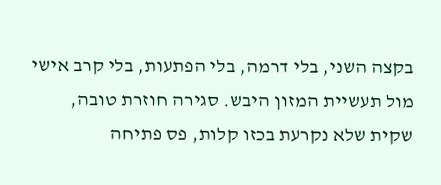בקצה השני, בלי דרמה, בלי הפתעות, בלי קרב אישי מול תעשיית המזון היבש. סגירה חוזרת טובה, שקית שלא נקרעת בכזו קלות, פס פתיחה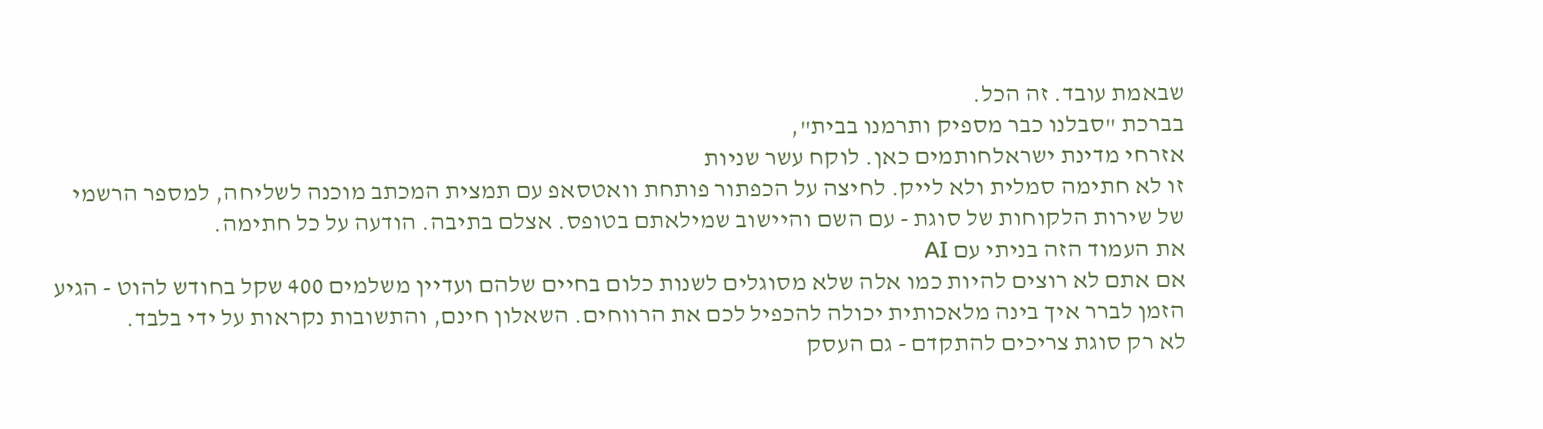שבאמת עובד. זה הכל.
בברכת "סבלנו כבר מספיק ותרמנו בבית",
אזרחי מדינת ישראלחותמים כאן. לוקח עשר שניות
זו לא חתימה סמלית ולא לייק. לחיצה על הכפתור פותחת וואטסאפ עם תמצית המכתב מוכנה לשליחה, למספר הרשמי של שירות הלקוחות של סוגת - עם השם והיישוב שמילאתם בטופס. אצלם בתיבה. הודעה על כל חתימה.
את העמוד הזה בניתי עם AI
אם אתם לא רוצים להיות כמו אלה שלא מסוגלים לשנות כלום בחיים שלהם ועדיין משלמים 400 שקל בחודש להוט - הגיע הזמן לברר איך בינה מלאכותית יכולה להכפיל לכם את הרווחים. השאלון חינם, והתשובות נקראות על ידי בלבד.
לא רק סוגת צריכים להתקדם - גם העסק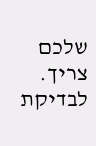שלכם צריך.
לבדיקת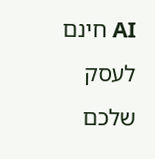AI חינם לעסק שלכם